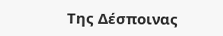Της Δέσποινας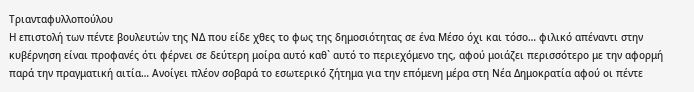Τριανταφυλλοπούλου
Η επιστολή των πέντε βουλευτών της ΝΔ που είδε χθες το φως της δημοσιότητας σε ένα Μέσο όχι και τόσο… φιλικό απέναντι στην κυβέρνηση είναι προφανές ότι φέρνει σε δεύτερη μοίρα αυτό καθ` αυτό το περιεχόμενο της, αφού μοιάζει περισσότερο με την αφορμή παρά την πραγματική αιτία… Ανοίγει πλέον σοβαρά το εσωτερικό ζήτημα για την επόμενη μέρα στη Νέα Δημοκρατία αφού οι πέντε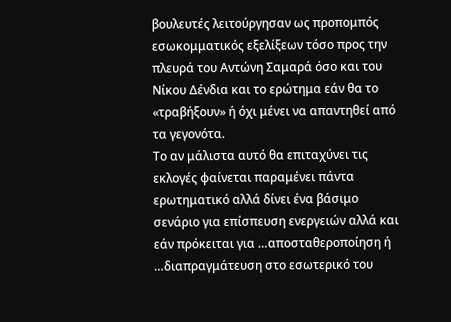βουλευτές λειτούργησαν ως προπομπός εσωκομματικός εξελίξεων τόσο προς την πλευρά του Αντώνη Σαμαρά όσο και του Νίκου Δένδια και το ερώτημα εάν θα το «τραβήξουν» ή όχι μένει να απαντηθεί από τα γεγονότα.
Το αν μάλιστα αυτό θα επιταχύνει τις εκλογές φαίνεται παραμένει πάντα ερωτηματικό αλλά δίνει ένα βάσιμο σενάριο για επίσπευση ενεργειών αλλά και εάν πρόκειται για …αποσταθεροποίηση ή …διαπραγμάτευση στο εσωτερικό του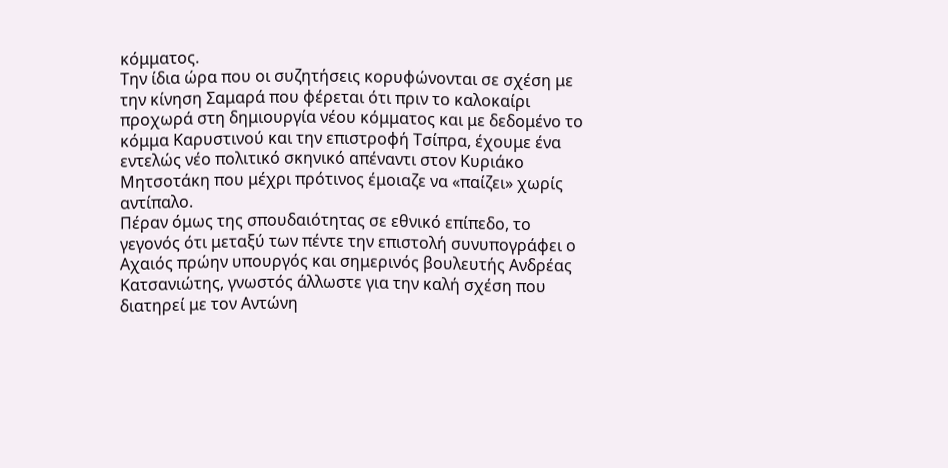κόμματος.
Την ίδια ώρα που οι συζητήσεις κορυφώνονται σε σχέση με την κίνηση Σαμαρά που φέρεται ότι πριν το καλοκαίρι προχωρά στη δημιουργία νέου κόμματος και με δεδομένο το κόμμα Καρυστινού και την επιστροφή Τσίπρα, έχουμε ένα εντελώς νέο πολιτικό σκηνικό απέναντι στον Κυριάκο Μητσοτάκη που μέχρι πρότινος έμοιαζε να «παίζει» χωρίς αντίπαλο.
Πέραν όμως της σπουδαιότητας σε εθνικό επίπεδο, το γεγονός ότι μεταξύ των πέντε την επιστολή συνυπογράφει ο Αχαιός πρώην υπουργός και σημερινός βουλευτής Ανδρέας Κατσανιώτης, γνωστός άλλωστε για την καλή σχέση που διατηρεί με τον Αντώνη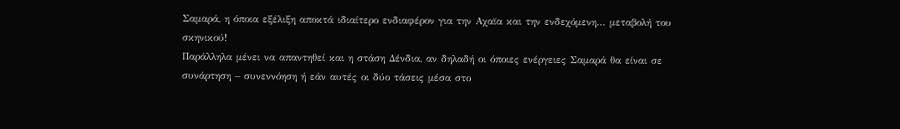Σαμαρά, η όποια εξέλιξη αποκτά ιδιαίτερο ενδιαφέρον για την Αχαϊα και την ενδεχόμενη… μεταβολή του σκηνικού!
Παράλληλα μένει να απαντηθεί και η στάση Δένδια, αν δηλαδή οι όποιες ενέργειες Σαμαρά θα είναι σε συνάρτηση – συνεννόηση ή εάν αυτές οι δύο τάσεις μέσα στο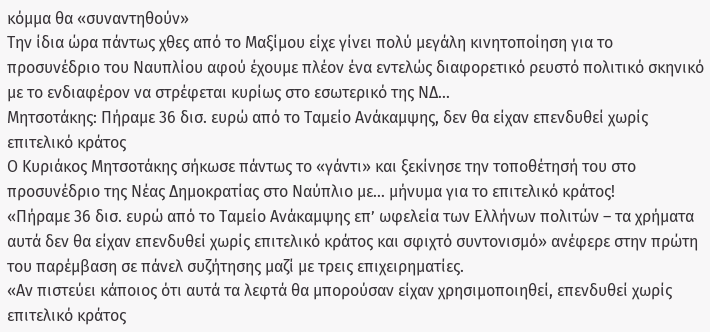κόμμα θα «συναντηθούν»
Την ίδια ώρα πάντως χθες από το Μαξίμου είχε γίνει πολύ μεγάλη κινητοποίηση για το προσυνέδριο του Ναυπλίου αφού έχουμε πλέον ένα εντελώς διαφορετικό ρευστό πολιτικό σκηνικό με το ενδιαφέρον να στρέφεται κυρίως στο εσωτερικό της ΝΔ…
Μητσοτάκης: Πήραμε 36 δισ. ευρώ από το Ταμείο Ανάκαμψης, δεν θα είχαν επενδυθεί χωρίς επιτελικό κράτος
Ο Κυριάκος Μητσοτάκης σήκωσε πάντως το «γάντι» και ξεκίνησε την τοποθέτησή του στο προσυνέδριο της Νέας Δημοκρατίας στο Ναύπλιο με… μήνυμα για το επιτελικό κράτος!
«Πήραμε 36 δισ. ευρώ από το Ταμείο Ανάκαμψης επ’ ωφελεία των Ελλήνων πολιτών – τα χρήματα αυτά δεν θα είχαν επενδυθεί χωρίς επιτελικό κράτος και σφιχτό συντονισμό» ανέφερε στην πρώτη του παρέμβαση σε πάνελ συζήτησης μαζί με τρεις επιχειρηματίες.
«Αν πιστεύει κάποιος ότι αυτά τα λεφτά θα μπορούσαν είχαν χρησιμοποιηθεί, επενδυθεί χωρίς επιτελικό κράτος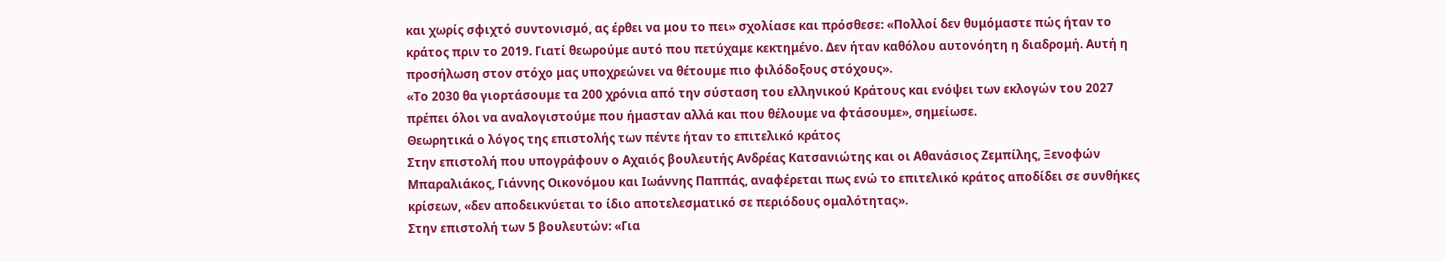και χωρίς σφιχτό συντονισμό, ας έρθει να μου το πει» σχολίασε και πρόσθεσε: «Πολλοί δεν θυμόμαστε πώς ήταν το κράτος πριν το 2019. Γιατί θεωρούμε αυτό που πετύχαμε κεκτημένο. Δεν ήταν καθόλου αυτονόητη η διαδρομή. Αυτή η προσήλωση στον στόχο μας υποχρεώνει να θέτουμε πιο φιλόδοξους στόχους».
«Το 2030 θα γιορτάσουμε τα 200 χρόνια από την σύσταση του ελληνικού Κράτους και ενόψει των εκλογών του 2027 πρέπει όλοι να αναλογιστούμε που ήμασταν αλλά και που θέλουμε να φτάσουμε», σημείωσε.
Θεωρητικά ο λόγος της επιστολής των πέντε ήταν το επιτελικό κράτος
Στην επιστολή που υπογράφουν ο Αχαιός βουλευτής Ανδρέας Κατσανιώτης και οι Αθανάσιος Ζεμπίλης, Ξενοφών Μπαραλιάκος, Γιάννης Οικονόμου και Ιωάννης Παππάς, αναφέρεται πως ενώ το επιτελικό κράτος αποδίδει σε συνθήκες κρίσεων, «δεν αποδεικνύεται το ίδιο αποτελεσματικό σε περιόδους ομαλότητας».
Στην επιστολή των 5 βουλευτών: «Για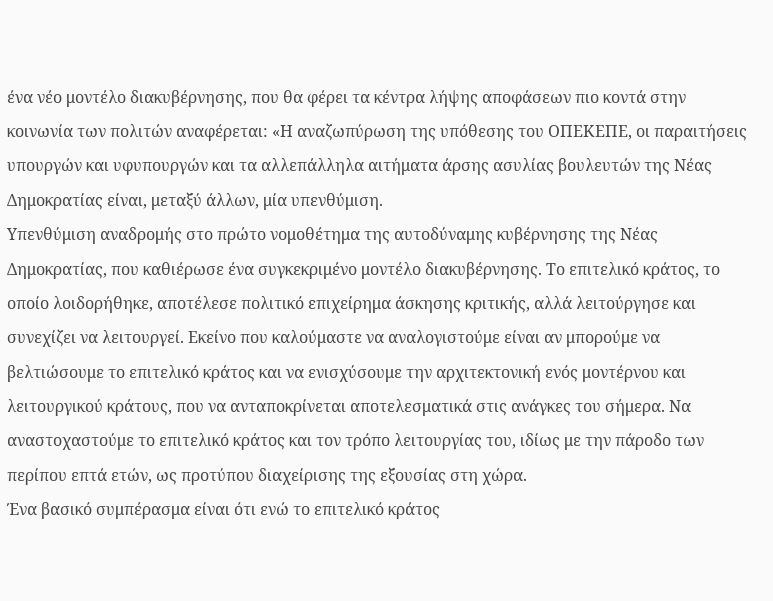ένα νέο μοντέλο διακυβέρνησης, που θα φέρει τα κέντρα λήψης αποφάσεων πιο κοντά στην κοινωνία των πολιτών αναφέρεται: «Η αναζωπύρωση της υπόθεσης του ΟΠΕΚΕΠΕ, οι παραιτήσεις υπουργών και υφυπουργών και τα αλλεπάλληλα αιτήματα άρσης ασυλίας βουλευτών της Νέας Δημοκρατίας είναι, μεταξύ άλλων, μία υπενθύμιση.
Υπενθύμιση αναδρομής στο πρώτο νομοθέτημα της αυτοδύναμης κυβέρνησης της Νέας Δημοκρατίας, που καθιέρωσε ένα συγκεκριμένο μοντέλο διακυβέρνησης. Το επιτελικό κράτος, το οποίο λοιδορήθηκε, αποτέλεσε πολιτικό επιχείρημα άσκησης κριτικής, αλλά λειτούργησε και συνεχίζει να λειτουργεί. Εκείνο που καλούμαστε να αναλογιστούμε είναι αν μπορούμε να βελτιώσουμε το επιτελικό κράτος και να ενισχύσουμε την αρχιτεκτονική ενός μοντέρνου και λειτουργικού κράτους, που να ανταποκρίνεται αποτελεσματικά στις ανάγκες του σήμερα. Να αναστοχαστούμε το επιτελικό κράτος και τον τρόπο λειτουργίας του, ιδίως με την πάροδο των περίπου επτά ετών, ως προτύπου διαχείρισης της εξουσίας στη χώρα.
Ένα βασικό συμπέρασμα είναι ότι ενώ το επιτελικό κράτος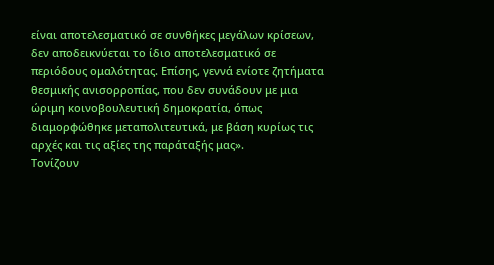είναι αποτελεσματικό σε συνθήκες μεγάλων κρίσεων, δεν αποδεικνύεται το ίδιο αποτελεσματικό σε περιόδους ομαλότητας. Επίσης, γεννά ενίοτε ζητήματα θεσμικής ανισορροπίας, που δεν συνάδουν με μια ώριμη κοινοβουλευτική δημοκρατία, όπως διαμορφώθηκε μεταπολιτευτικά, με βάση κυρίως τις αρχές και τις αξίες της παράταξής μας».
Τονίζουν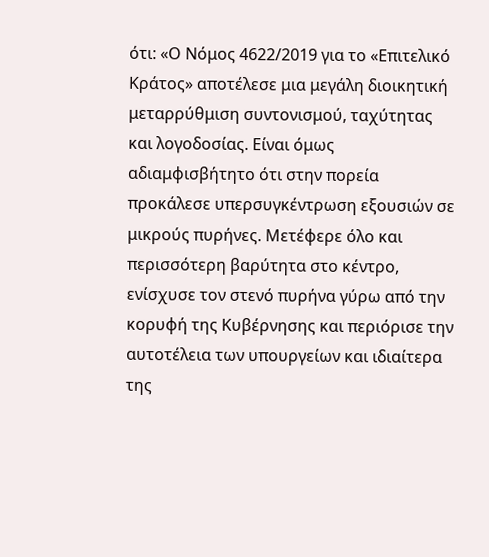ότι: «Ο Νόμος 4622/2019 για το «Επιτελικό Κράτος» αποτέλεσε μια μεγάλη διοικητική μεταρρύθμιση συντονισμού, ταχύτητας και λογοδοσίας. Είναι όμως αδιαμφισβήτητο ότι στην πορεία προκάλεσε υπερσυγκέντρωση εξουσιών σε μικρούς πυρήνες. Μετέφερε όλο και περισσότερη βαρύτητα στο κέντρο, ενίσχυσε τον στενό πυρήνα γύρω από την κορυφή της Κυβέρνησης και περιόρισε την αυτοτέλεια των υπουργείων και ιδιαίτερα της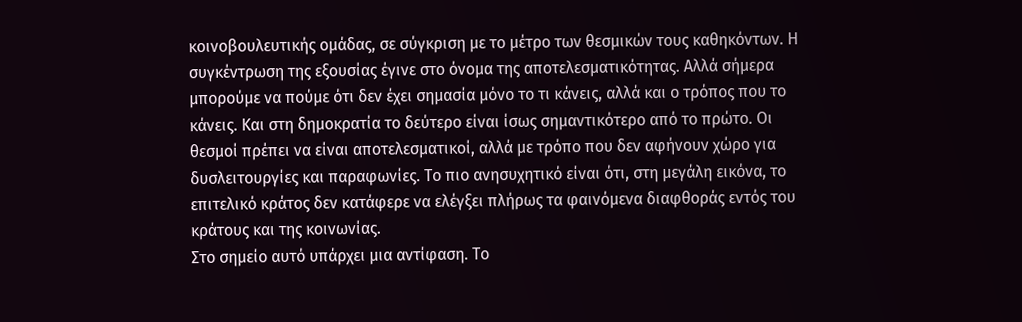κοινοβουλευτικής ομάδας, σε σύγκριση με το μέτρο των θεσμικών τους καθηκόντων. Η συγκέντρωση της εξουσίας έγινε στο όνομα της αποτελεσματικότητας. Αλλά σήμερα μπορούμε να πούμε ότι δεν έχει σημασία μόνο το τι κάνεις, αλλά και ο τρόπος που το κάνεις. Και στη δημοκρατία το δεύτερο είναι ίσως σημαντικότερο από το πρώτο. Οι θεσμοί πρέπει να είναι αποτελεσματικοί, αλλά με τρόπο που δεν αφήνουν χώρο για δυσλειτουργίες και παραφωνίες. Το πιο ανησυχητικό είναι ότι, στη μεγάλη εικόνα, το επιτελικό κράτος δεν κατάφερε να ελέγξει πλήρως τα φαινόμενα διαφθοράς εντός του κράτους και της κοινωνίας.
Στο σημείο αυτό υπάρχει μια αντίφαση. Το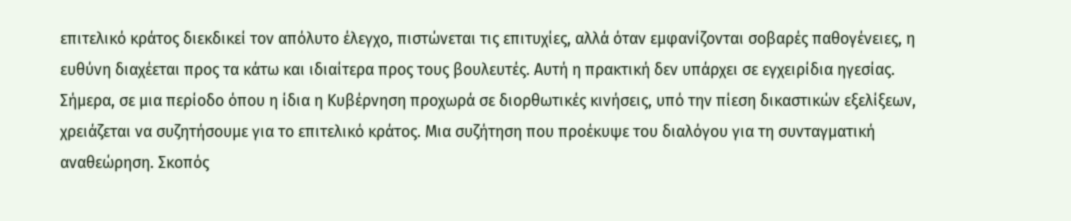επιτελικό κράτος διεκδικεί τον απόλυτο έλεγχο, πιστώνεται τις επιτυχίες, αλλά όταν εμφανίζονται σοβαρές παθογένειες, η ευθύνη διαχέεται προς τα κάτω και ιδιαίτερα προς τους βουλευτές. Αυτή η πρακτική δεν υπάρχει σε εγχειρίδια ηγεσίας. Σήμερα, σε μια περίοδο όπου η ίδια η Κυβέρνηση προχωρά σε διορθωτικές κινήσεις, υπό την πίεση δικαστικών εξελίξεων, χρειάζεται να συζητήσουμε για το επιτελικό κράτος. Μια συζήτηση που προέκυψε του διαλόγου για τη συνταγματική αναθεώρηση. Σκοπός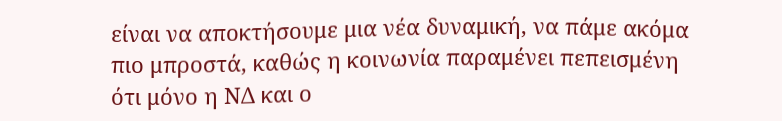είναι να αποκτήσουμε μια νέα δυναμική, να πάμε ακόμα πιο μπροστά, καθώς η κοινωνία παραμένει πεπεισμένη ότι μόνο η ΝΔ και ο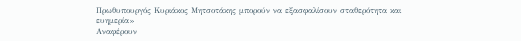Πρωθυπουργός Κυριάκος Μητσοτάκης μπορούν να εξασφαλίσουν σταθερότητα και ευημερία»
Αναφέρουν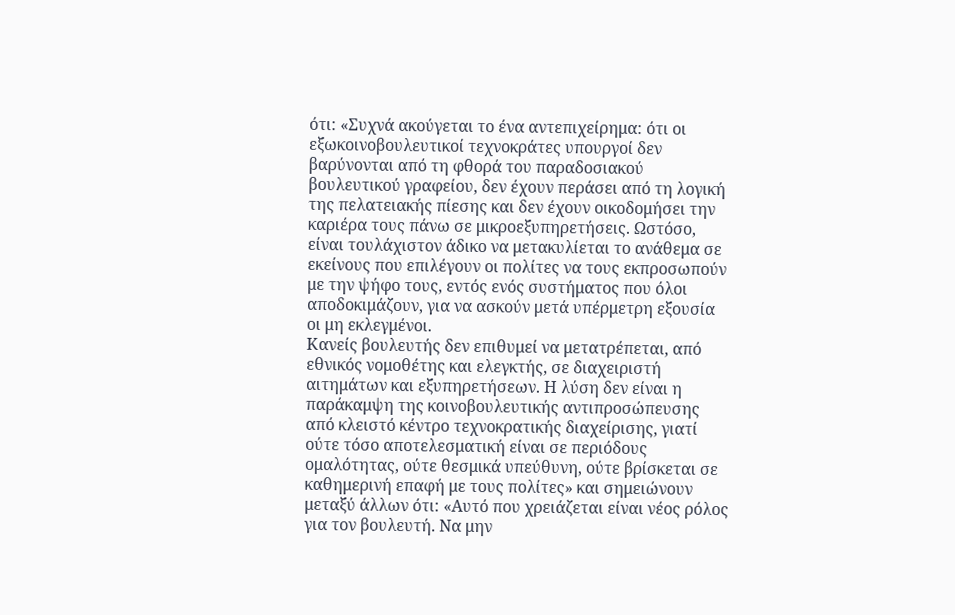ότι: «Συχνά ακούγεται το ένα αντεπιχείρημα: ότι οι εξωκοινοβουλευτικοί τεχνοκράτες υπουργοί δεν βαρύνονται από τη φθορά του παραδοσιακού βουλευτικού γραφείου, δεν έχουν περάσει από τη λογική της πελατειακής πίεσης και δεν έχουν οικοδομήσει την καριέρα τους πάνω σε μικροεξυπηρετήσεις. Ωστόσο, είναι τουλάχιστον άδικο να μετακυλίεται το ανάθεμα σε εκείνους που επιλέγουν οι πολίτες να τους εκπροσωπούν με την ψήφο τους, εντός ενός συστήματος που όλοι αποδοκιμάζουν, για να ασκούν μετά υπέρμετρη εξουσία οι μη εκλεγμένοι.
Κανείς βουλευτής δεν επιθυμεί να μετατρέπεται, από εθνικός νομοθέτης και ελεγκτής, σε διαχειριστή αιτημάτων και εξυπηρετήσεων. Η λύση δεν είναι η παράκαμψη της κοινοβουλευτικής αντιπροσώπευσης από κλειστό κέντρο τεχνοκρατικής διαχείρισης, γιατί ούτε τόσο αποτελεσματική είναι σε περιόδους ομαλότητας, ούτε θεσμικά υπεύθυνη, ούτε βρίσκεται σε καθημερινή επαφή με τους πολίτες» και σημειώνουν μεταξύ άλλων ότι: «Αυτό που χρειάζεται είναι νέος ρόλος για τον βουλευτή. Να μην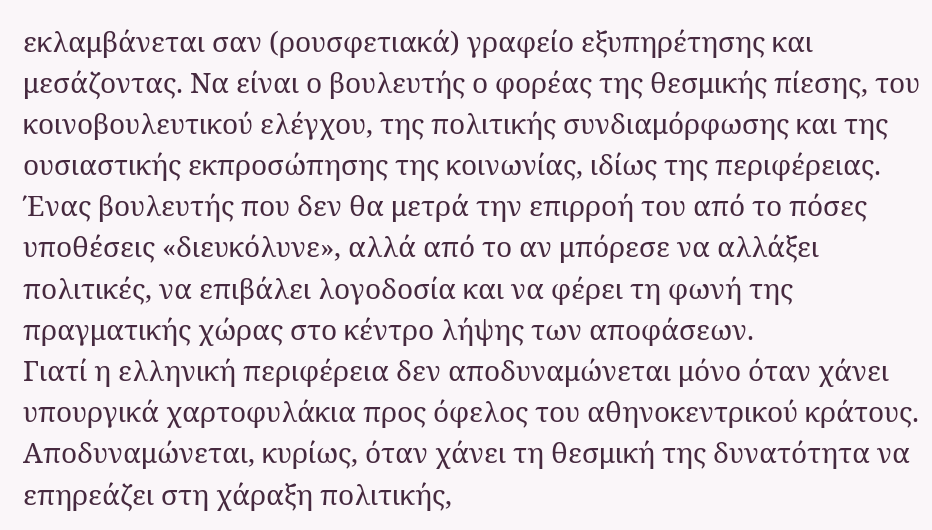εκλαμβάνεται σαν (ρουσφετιακά) γραφείο εξυπηρέτησης και μεσάζοντας. Να είναι ο βουλευτής ο φορέας της θεσμικής πίεσης, του κοινοβουλευτικού ελέγχου, της πολιτικής συνδιαμόρφωσης και της ουσιαστικής εκπροσώπησης της κοινωνίας, ιδίως της περιφέρειας. Ένας βουλευτής που δεν θα μετρά την επιρροή του από το πόσες υποθέσεις «διευκόλυνε», αλλά από το αν μπόρεσε να αλλάξει πολιτικές, να επιβάλει λογοδοσία και να φέρει τη φωνή της πραγματικής χώρας στο κέντρο λήψης των αποφάσεων.
Γιατί η ελληνική περιφέρεια δεν αποδυναμώνεται μόνο όταν χάνει υπουργικά χαρτοφυλάκια προς όφελος του αθηνοκεντρικού κράτους. Αποδυναμώνεται, κυρίως, όταν χάνει τη θεσμική της δυνατότητα να επηρεάζει στη χάραξη πολιτικής,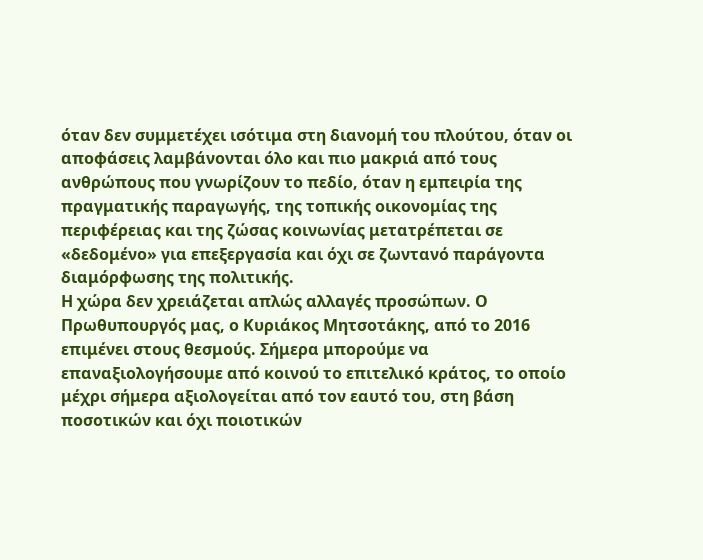όταν δεν συμμετέχει ισότιμα στη διανομή του πλούτου, όταν οι αποφάσεις λαμβάνονται όλο και πιο μακριά από τους ανθρώπους που γνωρίζουν το πεδίο, όταν η εμπειρία της πραγματικής παραγωγής, της τοπικής οικονομίας της περιφέρειας και της ζώσας κοινωνίας μετατρέπεται σε «δεδομένο» για επεξεργασία και όχι σε ζωντανό παράγοντα διαμόρφωσης της πολιτικής.
Η χώρα δεν χρειάζεται απλώς αλλαγές προσώπων. Ο Πρωθυπουργός μας, ο Κυριάκος Μητσοτάκης, από το 2016 επιμένει στους θεσμούς. Σήμερα μπορούμε να επαναξιολογήσουμε από κοινού το επιτελικό κράτος, το οποίο μέχρι σήμερα αξιολογείται από τον εαυτό του, στη βάση ποσοτικών και όχι ποιοτικών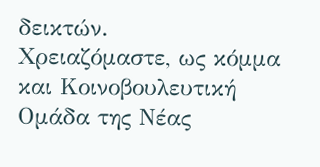δεικτών.
Χρειαζόμαστε, ως κόμμα και Κοινοβουλευτική Ομάδα της Νέας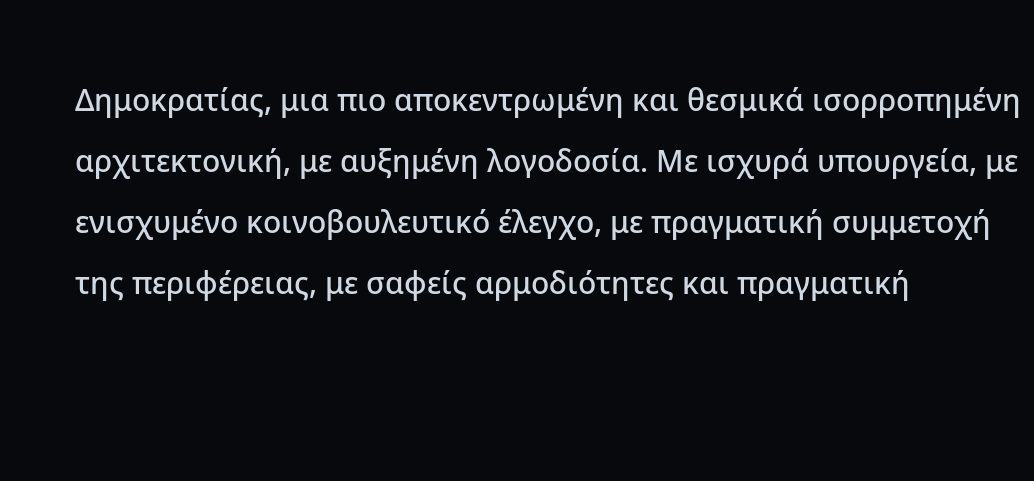Δημοκρατίας, μια πιο αποκεντρωμένη και θεσμικά ισορροπημένη αρχιτεκτονική, με αυξημένη λογοδοσία. Με ισχυρά υπουργεία, με ενισχυμένο κοινοβουλευτικό έλεγχο, με πραγματική συμμετοχή της περιφέρειας, με σαφείς αρμοδιότητες και πραγματική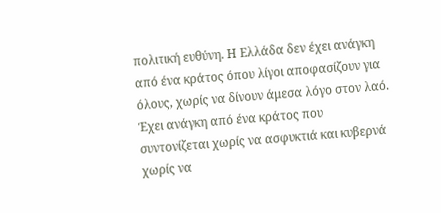πολιτική ευθύνη. Η Ελλάδα δεν έχει ανάγκη από ένα κράτος όπου λίγοι αποφασίζουν για όλους, χωρίς να δίνουν άμεσα λόγο στον λαό. Έχει ανάγκη από ένα κράτος που συντονίζεται χωρίς να ασφυκτιά και κυβερνά χωρίς να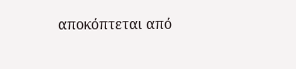αποκόπτεται από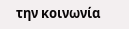την κοινωνία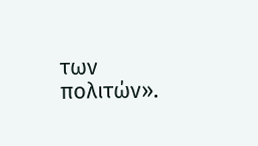των πολιτών».